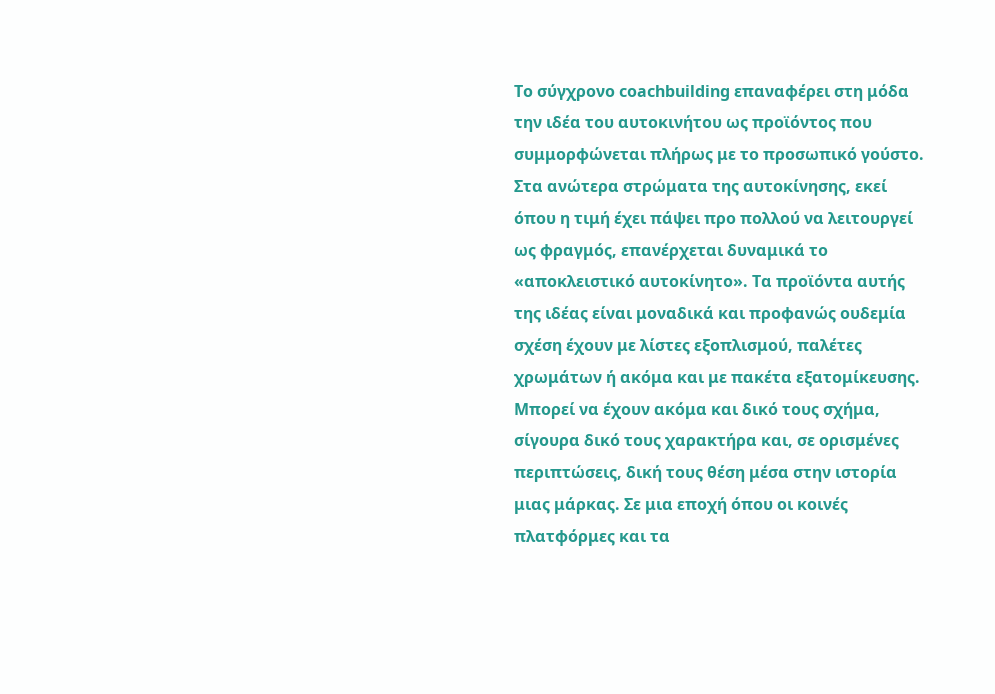Το σύγχρονο coachbuilding επαναφέρει στη μόδα την ιδέα του αυτοκινήτου ως προϊόντος που συμμορφώνεται πλήρως με το προσωπικό γούστο.
Στα ανώτερα στρώματα της αυτοκίνησης, εκεί όπου η τιμή έχει πάψει προ πολλού να λειτουργεί ως φραγμός, επανέρχεται δυναμικά το «αποκλειστικό αυτοκίνητο». Τα προϊόντα αυτής της ιδέας είναι μοναδικά και προφανώς ουδεμία σχέση έχουν με λίστες εξοπλισμού, παλέτες χρωμάτων ή ακόμα και με πακέτα εξατομίκευσης.
Μπορεί να έχουν ακόμα και δικό τους σχήμα, σίγουρα δικό τους χαρακτήρα και, σε ορισμένες περιπτώσεις, δική τους θέση μέσα στην ιστορία μιας μάρκας. Σε μια εποχή όπου οι κοινές πλατφόρμες και τα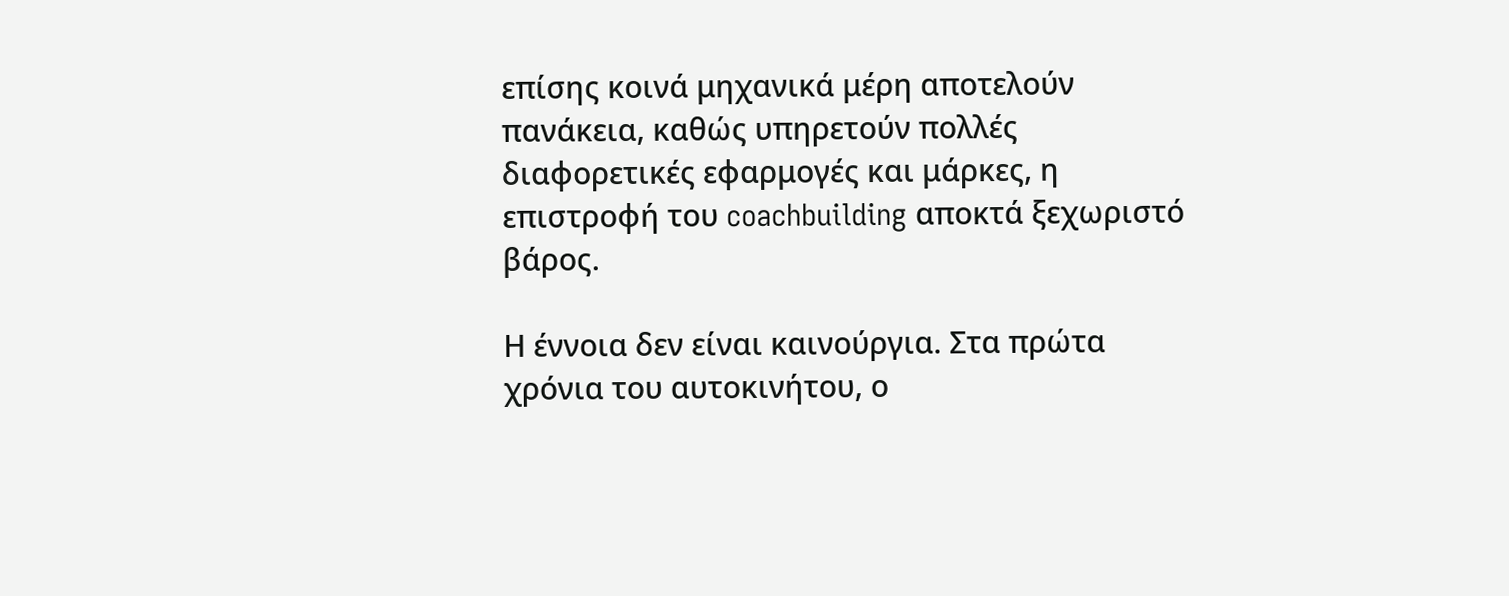επίσης κοινά μηχανικά μέρη αποτελούν πανάκεια, καθώς υπηρετούν πολλές διαφορετικές εφαρμογές και μάρκες, η επιστροφή του coachbuilding αποκτά ξεχωριστό βάρος.

Η έννοια δεν είναι καινούργια. Στα πρώτα χρόνια του αυτοκινήτου, ο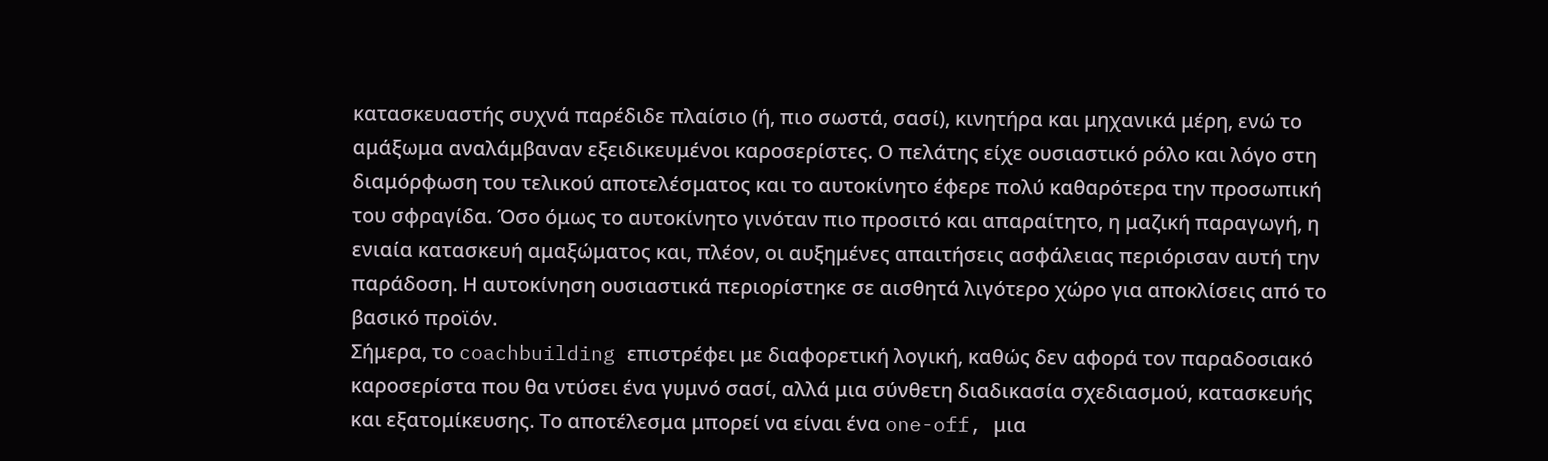κατασκευαστής συχνά παρέδιδε πλαίσιο (ή, πιο σωστά, σασί), κινητήρα και μηχανικά μέρη, ενώ το αμάξωμα αναλάμβαναν εξειδικευμένοι καροσερίστες. Ο πελάτης είχε ουσιαστικό ρόλο και λόγο στη διαμόρφωση του τελικού αποτελέσματος και το αυτοκίνητο έφερε πολύ καθαρότερα την προσωπική του σφραγίδα. Όσο όμως το αυτοκίνητο γινόταν πιο προσιτό και απαραίτητο, η μαζική παραγωγή, η ενιαία κατασκευή αμαξώματος και, πλέον, οι αυξημένες απαιτήσεις ασφάλειας περιόρισαν αυτή την παράδοση. Η αυτοκίνηση ουσιαστικά περιορίστηκε σε αισθητά λιγότερο χώρο για αποκλίσεις από το βασικό προϊόν.
Σήμερα, το coachbuilding επιστρέφει με διαφορετική λογική, καθώς δεν αφορά τον παραδοσιακό καροσερίστα που θα ντύσει ένα γυμνό σασί, αλλά μια σύνθετη διαδικασία σχεδιασμού, κατασκευής και εξατομίκευσης. Το αποτέλεσμα μπορεί να είναι ένα one-off, μια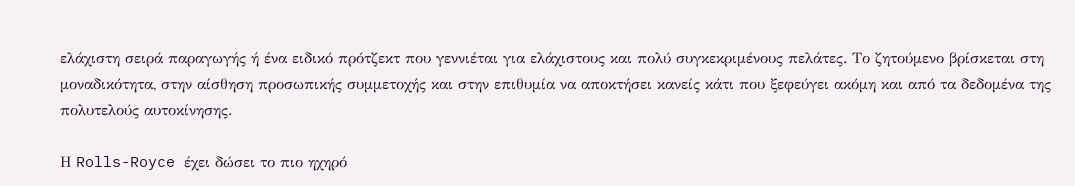ελάχιστη σειρά παραγωγής ή ένα ειδικό πρότζεκτ που γεννιέται για ελάχιστους και πολύ συγκεκριμένους πελάτες. Το ζητούμενο βρίσκεται στη μοναδικότητα, στην αίσθηση προσωπικής συμμετοχής και στην επιθυμία να αποκτήσει κανείς κάτι που ξεφεύγει ακόμη και από τα δεδομένα της πολυτελούς αυτοκίνησης.

Η Rolls-Royce έχει δώσει το πιο ηχηρό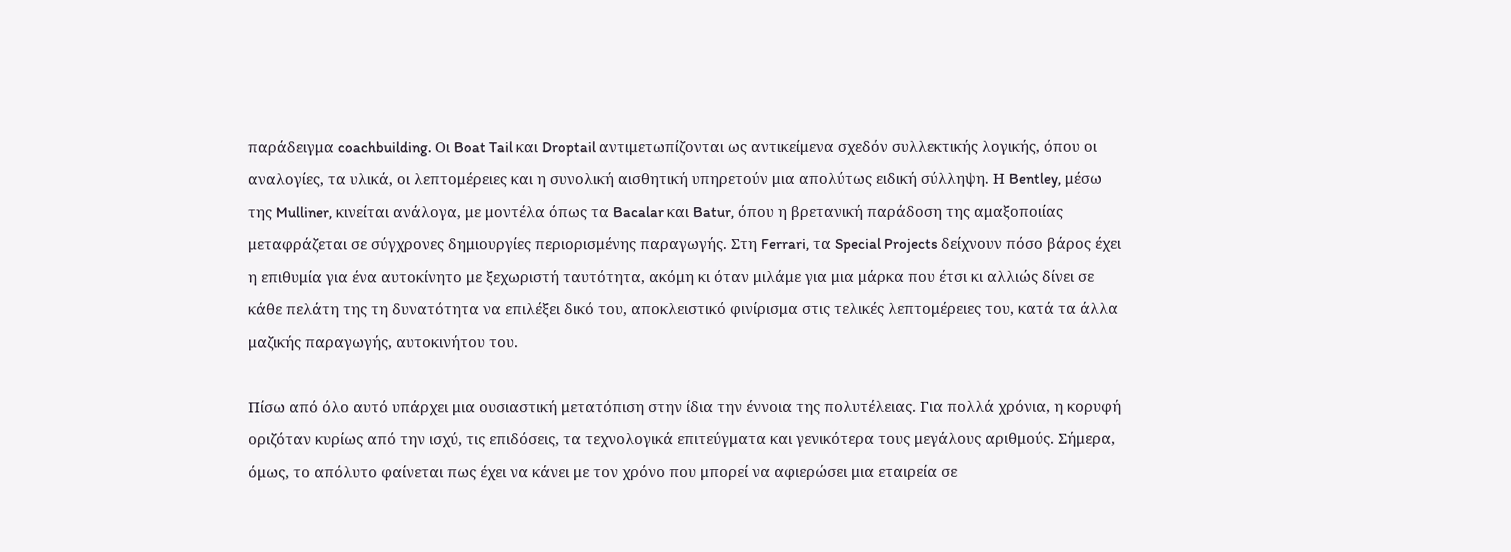παράδειγμα coachbuilding. Οι Boat Tail και Droptail αντιμετωπίζονται ως αντικείμενα σχεδόν συλλεκτικής λογικής, όπου οι αναλογίες, τα υλικά, οι λεπτομέρειες και η συνολική αισθητική υπηρετούν μια απολύτως ειδική σύλληψη. Η Bentley, μέσω της Mulliner, κινείται ανάλογα, με μοντέλα όπως τα Bacalar και Batur, όπου η βρετανική παράδοση της αμαξοποιίας μεταφράζεται σε σύγχρονες δημιουργίες περιορισμένης παραγωγής. Στη Ferrari, τα Special Projects δείχνουν πόσο βάρος έχει η επιθυμία για ένα αυτοκίνητο με ξεχωριστή ταυτότητα, ακόμη κι όταν μιλάμε για μια μάρκα που έτσι κι αλλιώς δίνει σε κάθε πελάτη της τη δυνατότητα να επιλέξει δικό του, αποκλειστικό φινίρισμα στις τελικές λεπτομέρειες του, κατά τα άλλα μαζικής παραγωγής, αυτοκινήτου του.

Πίσω από όλο αυτό υπάρχει μια ουσιαστική μετατόπιση στην ίδια την έννοια της πολυτέλειας. Για πολλά χρόνια, η κορυφή οριζόταν κυρίως από την ισχύ, τις επιδόσεις, τα τεχνολογικά επιτεύγματα και γενικότερα τους μεγάλους αριθμούς. Σήμερα, όμως, το απόλυτο φαίνεται πως έχει να κάνει με τον χρόνο που μπορεί να αφιερώσει μια εταιρεία σε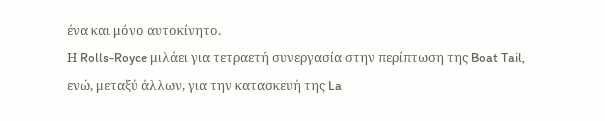ένα και μόνο αυτοκίνητο.
Η Rolls-Royce μιλάει για τετραετή συνεργασία στην περίπτωση της Boat Tail, ενώ, μεταξύ άλλων, για την κατασκευή της La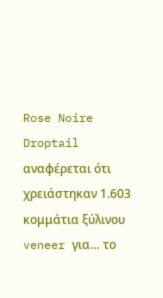Rose Noire Droptail αναφέρεται ότι χρειάστηκαν 1.603 κομμάτια ξύλινου veneer για… το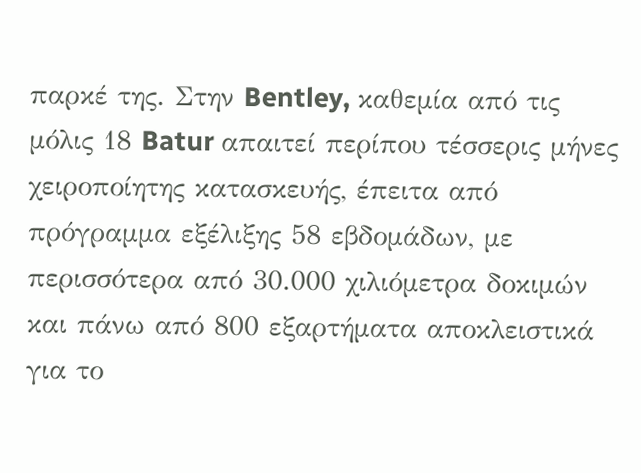παρκέ της. Στην Bentley, καθεμία από τις μόλις 18 Batur απαιτεί περίπου τέσσερις μήνες χειροποίητης κατασκευής, έπειτα από πρόγραμμα εξέλιξης 58 εβδομάδων, με περισσότερα από 30.000 χιλιόμετρα δοκιμών και πάνω από 800 εξαρτήματα αποκλειστικά για το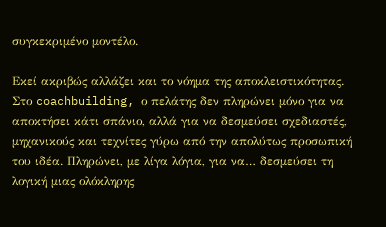συγκεκριμένο μοντέλο.

Εκεί ακριβώς αλλάζει και το νόημα της αποκλειστικότητας. Στο coachbuilding, ο πελάτης δεν πληρώνει μόνο για να αποκτήσει κάτι σπάνιο, αλλά για να δεσμεύσει σχεδιαστές, μηχανικούς και τεχνίτες γύρω από την απολύτως προσωπική του ιδέα. Πληρώνει, με λίγα λόγια, για να… δεσμεύσει τη λογική μιας ολόκληρης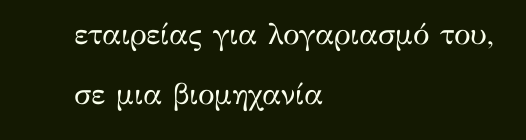εταιρείας για λογαριασμό του, σε μια βιομηχανία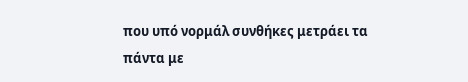που υπό νορμάλ συνθήκες μετράει τα πάντα με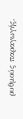ρυθμούς παραγωγής.